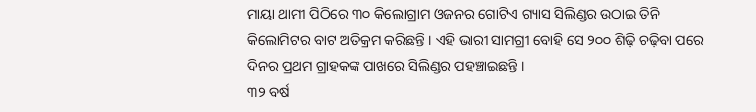ମାୟା ଥାମୀ ପିଠିରେ ୩୦ କିଲୋଗ୍ରାମ ଓଜନର ଗୋଟିଏ ଗ୍ୟାସ ସିଲିଣ୍ଡର ଉଠାଇ ତିନି କିଲୋମିଟର ବାଟ ଅତିକ୍ରମ କରିଛନ୍ତି । ଏହି ଭାରୀ ସାମଗ୍ରୀ ବୋହି ସେ ୨୦୦ ଶିଢ଼ି ଚଢ଼ିବା ପରେ ଦିନର ପ୍ରଥମ ଗ୍ରାହକଙ୍କ ପାଖରେ ସିଲିଣ୍ଡର ପହଞ୍ଚାଇଛନ୍ତି ।
୩୨ ବର୍ଷ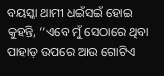ବୟସ୍କା ଥାମୀ ଧଇଁସଇଁ ହୋଇ କୁହନ୍ତି, ‘‘ଏବେ ମୁଁ ସେଠାରେ ଥିବା ପାହାଡ଼ ଉପରେ ଆଉ ଗୋଟିଏ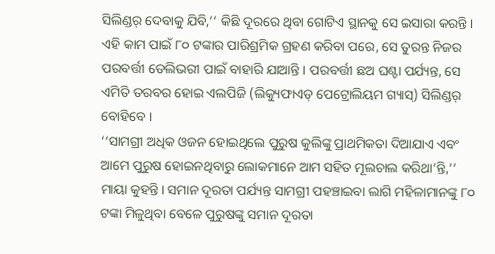ସିଲିଣ୍ଡର୍ ଦେବାକୁ ଯିବି,’’ କିଛି ଦୂରରେ ଥିବା ଗୋଟିଏ ସ୍ଥାନକୁ ସେ ଇସାରା କରନ୍ତି। ଏହି କାମ ପାଇଁ ୮୦ ଟଙ୍କାର ପାରିଶ୍ରମିକ ଗ୍ରହଣ କରିବା ପରେ, ସେ ତୁରନ୍ତ ନିଜର ପରବର୍ତ୍ତୀ ଡେଲିଭରୀ ପାଇଁ ବାହାରି ଯାଆନ୍ତି। ପରବର୍ତ୍ତୀ ଛଅ ଘଣ୍ଟା ପର୍ଯ୍ୟନ୍ତ, ସେ ଏମିତି ତରବର ହୋଇ ଏଲପିଜି (ଲିକ୍ୟୁଫାଏଡ୍ ପେଟ୍ରୋଲିୟମ ଗ୍ୟାସ୍) ସିଲିଣ୍ଡର୍ ବୋହିବେ ।
‘‘ସାମଗ୍ରୀ ଅଧିକ ଓଜନ ହୋଇଥିଲେ ପୁରୁଷ କୁଲିଙ୍କୁ ପ୍ରାଥମିକତା ଦିଆଯାଏ ଏବଂ ଆମେ ପୁରୁଷ ହୋଇନଥିବାରୁ ଲୋକମାନେ ଆମ ସହିତ ମୂଲଚାଲ କରିଥା’ନ୍ତି,’’ ମାୟା କୁହନ୍ତି। ସମାନ ଦୂରତା ପର୍ଯ୍ୟନ୍ତ ସାମଗ୍ରୀ ପହଞ୍ଚାଇବା ଲାଗି ମହିଳାମାନଙ୍କୁ ୮୦ ଟଙ୍କା ମିଳୁଥିବା ବେଳେ ପୁରୁଷଙ୍କୁ ସମାନ ଦୂରତା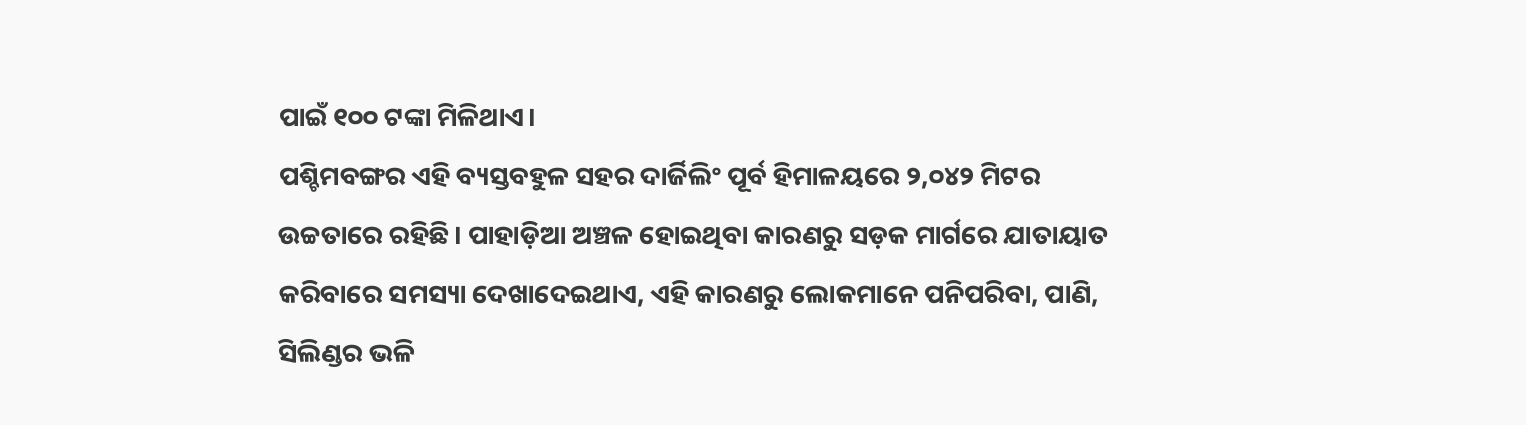ପାଇଁ ୧୦୦ ଟଙ୍କା ମିଳିଥାଏ।
ପଶ୍ଚିମବଙ୍ଗର ଏହି ବ୍ୟସ୍ତବହୁଳ ସହର ଦାର୍ଜିଲିଂ ପୂର୍ବ ହିମାଳୟରେ ୨,୦୪୨ ମିଟର ଉଚ୍ଚତାରେ ରହିଛି। ପାହାଡ଼ିଆ ଅଞ୍ଚଳ ହୋଇଥିବା କାରଣରୁ ସଡ଼କ ମାର୍ଗରେ ଯାତାୟାତ କରିବାରେ ସମସ୍ୟା ଦେଖାଦେଇଥାଏ, ଏହି କାରଣରୁ ଲୋକମାନେ ପନିପରିବା, ପାଣି, ସିଲିଣ୍ଡର ଭଳି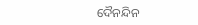ଦୈନନ୍ଦିନ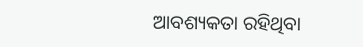ଆବଶ୍ୟକତା ରହିଥିବା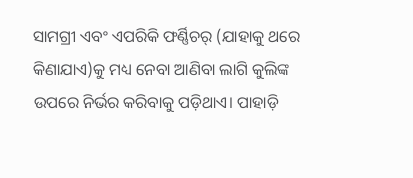ସାମଗ୍ରୀ ଏବଂ ଏପରିକି ଫର୍ଣ୍ଣିଚର୍ (ଯାହାକୁ ଥରେ କିଣାଯାଏ)କୁ ମଧ୍ୟ ନେବା ଆଣିବା ଲାଗି କୁଲିଙ୍କ ଉପରେ ନିର୍ଭର କରିବାକୁ ପଡ଼ିଥାଏ। ପାହାଡ଼ି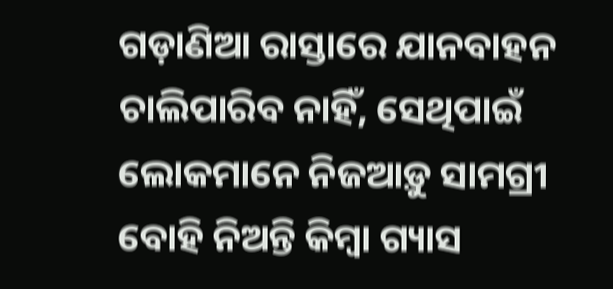ଗଡ଼ାଣିଆ ରାସ୍ତାରେ ଯାନବାହନ ଚାଲିପାରିବ ନାହିଁ, ସେଥିପାଇଁ ଲୋକମାନେ ନିଜଆଡ଼ୁ ସାମଗ୍ରୀ ବୋହି ନିଅନ୍ତି କିମ୍ବା ଗ୍ୟାସ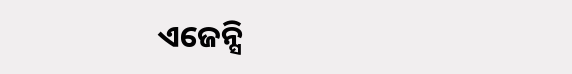ଏଜେନ୍ସି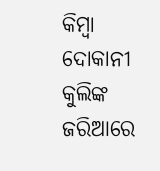କିମ୍ବା ଦୋକାନୀ କୁଲିଙ୍କ ଜରିଆରେ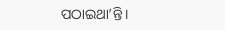ପଠାଇଥା’ନ୍ତି।